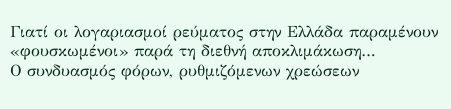Γιατί οι λογαριασμοί ρεύματος στην Ελλάδα παραμένουν «φουσκωμένοι» παρά τη διεθνή αποκλιμάκωση…
Ο συνδυασμός φόρων, ρυθμιζόμενων χρεώσεων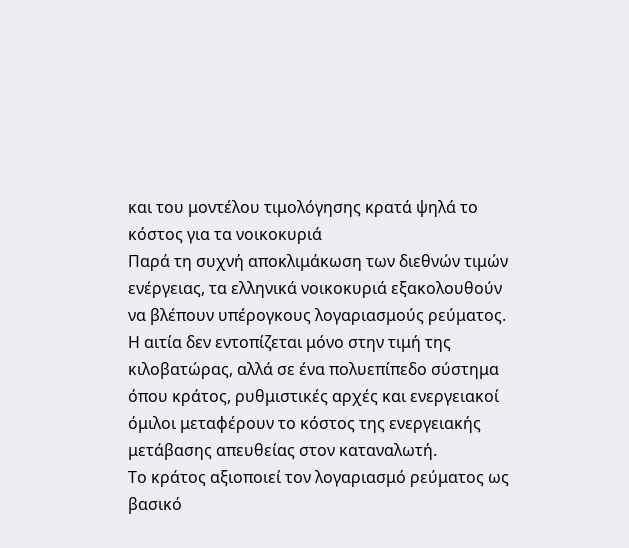και του μοντέλου τιμολόγησης κρατά ψηλά το κόστος για τα νοικοκυριά
Παρά τη συχνή αποκλιμάκωση των διεθνών τιμών ενέργειας, τα ελληνικά νοικοκυριά εξακολουθούν να βλέπουν υπέρογκους λογαριασμούς ρεύματος. Η αιτία δεν εντοπίζεται μόνο στην τιμή της κιλοβατώρας, αλλά σε ένα πολυεπίπεδο σύστημα όπου κράτος, ρυθμιστικές αρχές και ενεργειακοί όμιλοι μεταφέρουν το κόστος της ενεργειακής μετάβασης απευθείας στον καταναλωτή.
Το κράτος αξιοποιεί τον λογαριασμό ρεύματος ως βασικό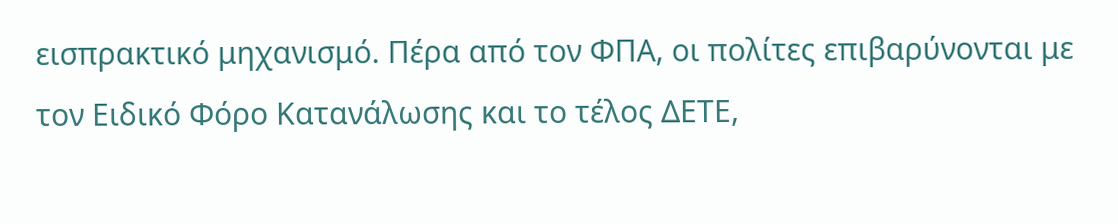εισπρακτικό μηχανισμό. Πέρα από τον ΦΠΑ, οι πολίτες επιβαρύνονται με τον Ειδικό Φόρο Κατανάλωσης και το τέλος ΔΕΤΕ,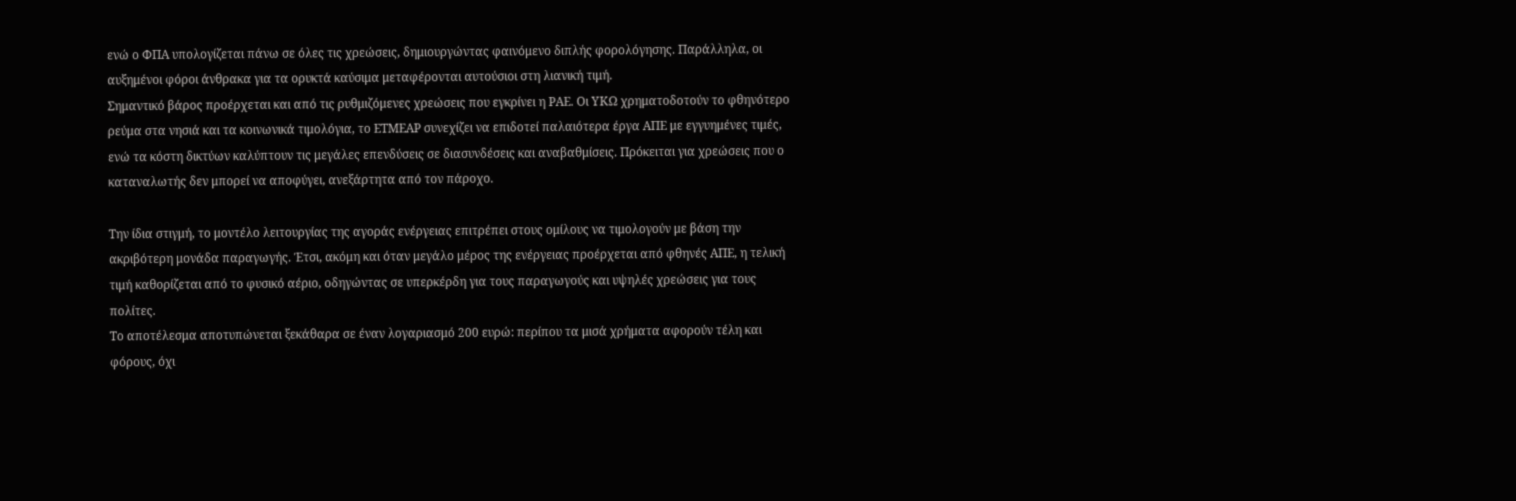ενώ ο ΦΠΑ υπολογίζεται πάνω σε όλες τις χρεώσεις, δημιουργώντας φαινόμενο διπλής φορολόγησης. Παράλληλα, οι αυξημένοι φόροι άνθρακα για τα ορυκτά καύσιμα μεταφέρονται αυτούσιοι στη λιανική τιμή.
Σημαντικό βάρος προέρχεται και από τις ρυθμιζόμενες χρεώσεις που εγκρίνει η ΡΑΕ. Οι ΥΚΩ χρηματοδοτούν το φθηνότερο ρεύμα στα νησιά και τα κοινωνικά τιμολόγια, το ΕΤΜΕΑΡ συνεχίζει να επιδοτεί παλαιότερα έργα ΑΠΕ με εγγυημένες τιμές, ενώ τα κόστη δικτύων καλύπτουν τις μεγάλες επενδύσεις σε διασυνδέσεις και αναβαθμίσεις. Πρόκειται για χρεώσεις που ο καταναλωτής δεν μπορεί να αποφύγει, ανεξάρτητα από τον πάροχο.

Την ίδια στιγμή, το μοντέλο λειτουργίας της αγοράς ενέργειας επιτρέπει στους ομίλους να τιμολογούν με βάση την ακριβότερη μονάδα παραγωγής. Έτσι, ακόμη και όταν μεγάλο μέρος της ενέργειας προέρχεται από φθηνές ΑΠΕ, η τελική τιμή καθορίζεται από το φυσικό αέριο, οδηγώντας σε υπερκέρδη για τους παραγωγούς και υψηλές χρεώσεις για τους πολίτες.
Το αποτέλεσμα αποτυπώνεται ξεκάθαρα σε έναν λογαριασμό 200 ευρώ: περίπου τα μισά χρήματα αφορούν τέλη και φόρους, όχι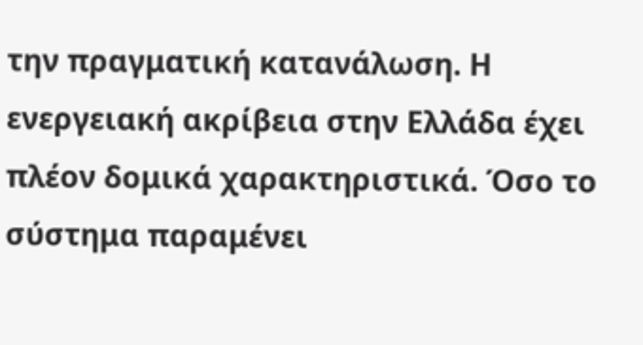την πραγματική κατανάλωση. Η ενεργειακή ακρίβεια στην Ελλάδα έχει πλέον δομικά χαρακτηριστικά. Όσο το σύστημα παραμένει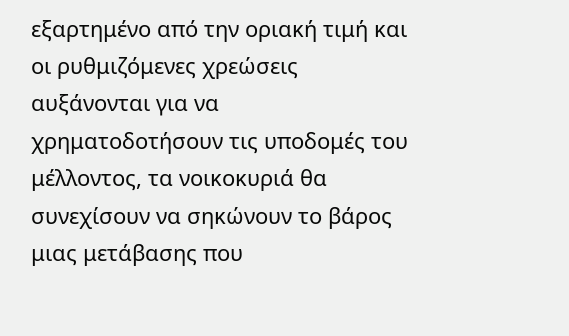εξαρτημένο από την οριακή τιμή και οι ρυθμιζόμενες χρεώσεις αυξάνονται για να χρηματοδοτήσουν τις υποδομές του μέλλοντος, τα νοικοκυριά θα συνεχίσουν να σηκώνουν το βάρος μιας μετάβασης που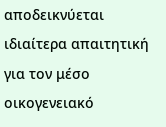αποδεικνύεται ιδιαίτερα απαιτητική για τον μέσο οικογενειακό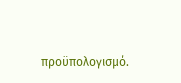προϋπολογισμό.